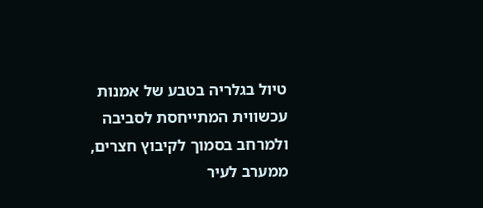טיול בגלריה בטבע של אמנות עכשווית המתייחסת לסביבה ולמרחב בסמוך לקיבוץ חצרים, ממערב לעיר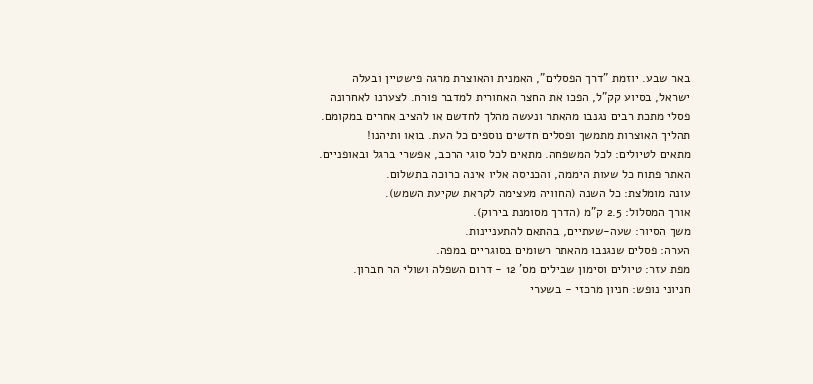באר שבע. יוזמת "דרך הפסלים", האמנית והאוצרת מרגה פישטיין ובעלה ישראל, בסיוע קק"ל, הפכו את החצר האחורית למדבר פורח. לצערנו לאחרונה פסלי מתכת רבים נגנבו מהאתר ונעשה מהלך לחדשם או להציב אחרים במקומם. תהליך האוצרות מתמשך ופסלים חדשים נוספים כל העת. בואו ותיהנו!
מתאים לטיולים: לכל המשפחה. מתאים לכל סוגי הרכב, אפשרי ברגל ובאופניים. האתר פתוח כל שעות היממה, והכניסה אליו אינה כרוכה בתשלום.
עונה מומלצת: כל השנה (החוויה מעצימה לקראת שקיעת השמש).
אורך המסלול: 2.5 ק"מ (הדרך מסומנת בירוק).
משך הסיור: שעה-שעתיים, בהתאם להתעניינות.
הערה: פסלים שנגנבו מהאתר רשומים בסוגריים במפה.
מפת עזר: טיולים וסימון שבילים מס' 12 - דרום השפלה ושולי הר חברון.
חניוני נופש: חניון מרכזי - בשערי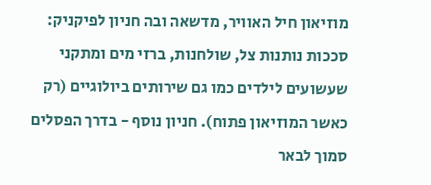מוזיאון חיל האוויר, מדשאה ובה חניון לפיקניק: סככות נותנות צל, שולחנות, ברזי מים ומתקני שעשועים לילדים כמו גם שירותים ביולוגיים (רק כאשר המוזיאון פתוח). חניון נוסף - בדרך הפסלים סמוך לבאר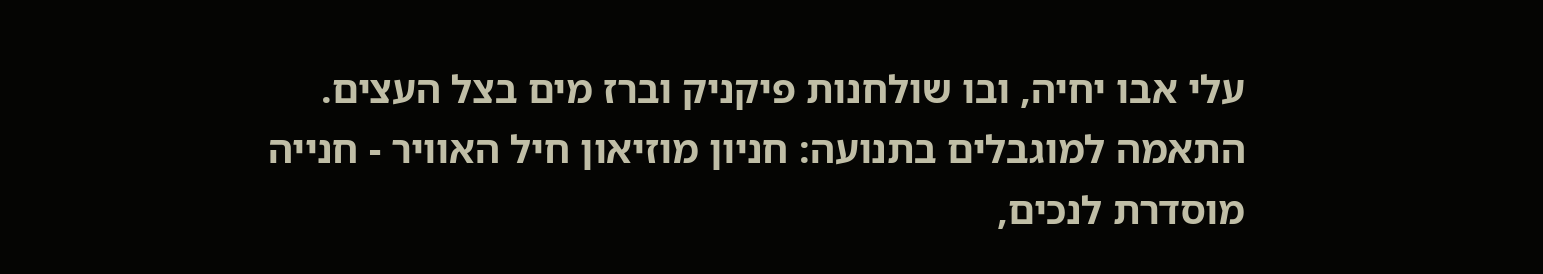עלי אבו יחיה, ובו שולחנות פיקניק וברז מים בצל העצים.
התאמה למוגבלים בתנועה: חניון מוזיאון חיל האוויר - חנייה מוסדרת לנכים,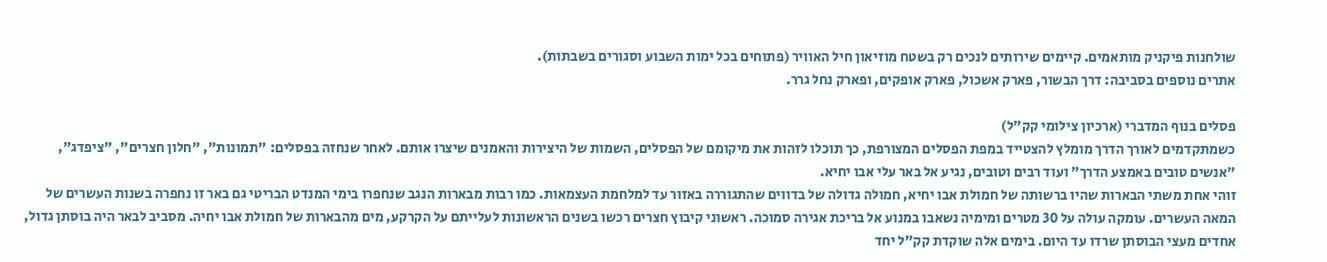שולחנות פיקניק מותאמים. קיימים שירותים לנכים רק בשטח מוזיאון חיל האוויר (פתוחים בכל ימות השבוע וסגורים בשבתות).
אתרים נוספים בסביבה: דרך הבשור, פארק אשכול, פארק אופקים, ופארק נחל גרר.

פסלים בנוף המדברי (ארכיון צילומי קק"ל)
כשמתקדמים לאורך הדרך מומלץ להצטייד במפת הפסלים המצורפת, כך תוכלו לזהות את מיקומם של הפסלים, השמות של היצירות והאמנים שיצרו אותם. לאחר שנחזה בפסלים: "תמונות", "חלון חצרים", "ציפדג", "אנשים טובים באמצע הדרך" ועוד רבים וטובים, נגיע אל באר עלי אבו יחיא.
זוהי אחת משתי הבארות שהיו ברשותה של חמולת אבו יחיא, חמולה גדולה של בדווים שהתגוררה באזור עד למלחמת העצמאות. כמו רבות מבארות הנגב שנחפרו בימי המנדט הבריטי גם באר זו נחפרה בשנות העשרים של המאה העשרים. עומקה עולה על 30 מטרים ומימיה נשאבו במנוע אל בריכת אגירה סמוכה. ראשוני קיבוץ חצרים רכשו בשנים הראשונות לעלייתם על הקרקע, מים מהבארות של חמולת אבו יחיה. מסביב לבאר היה בוסתן גדול, אחדים מעצי הבוסתן שרדו עד היום. בימים אלה שוקדת קק"ל יחד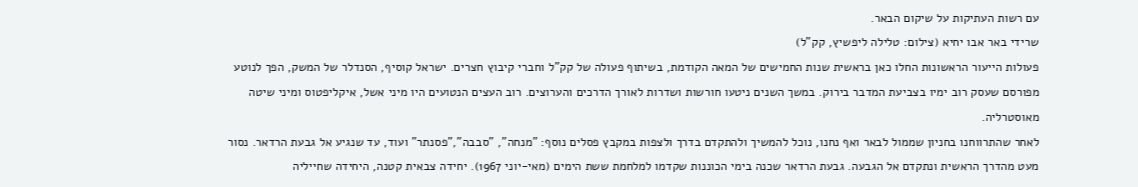עם רשות העתיקות על שיקום הבאר.
שרידי באר אבו יחיא (צילום: טלילה ליפשיץ, קק"ל)
פעולות הייעור הראשונות החלו כאן בראשית שנות החמישים של המאה הקודמת, בשיתוף פעולה של קק"ל וחברי קיבוץ חצרים. ישראל קוסיף, הסנדלר של המשק, הפך לנוטע מפורסם שעסק רוב ימיו בצביעת המדבר בירוק. במשך השנים ניטעו חורשות ושדרות לאורך הדרכים והערוצים. רוב העצים הנטועים היו מיני אשל, איקליפטוס ומיני שיטה מאוסטרליה.
לאחר שהתרווחנו בחניון שממול לבאר ואף נחנו, נוכל להמשיך ולהתקדם בדרך ולצפות במקבץ פסלים נוסף: "מנחה", "סבבה","פסנתר" ועוד, עד שנגיע אל גבעת הרדאר. נסור מעט מהדרך הראשית ונתקדם אל הגבעה. גבעת הרדאר שכנה בימי הכוננות שקדמו למלחמת ששת הימים (מאי-יוני 1967). יחידה צבאית קטנה, היחידה שחייליה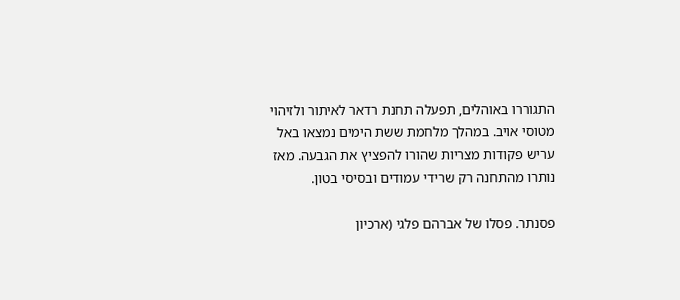התגוררו באוהלים, תפעלה תחנת רדאר לאיתור ולזיהוי מטוסי אויב. במהלך מלחמת ששת הימים נמצאו באל עריש פקודות מצריות שהורו להפציץ את הגבעה. מאז נותרו מהתחנה רק שרידי עמודים ובסיסי בטון.

פסנתר. פסלו של אברהם פלגי (ארכיון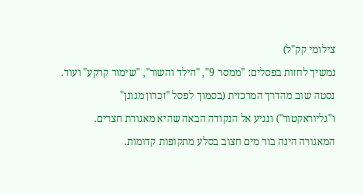צילומי קק"ל)
נמשיך לחזות בפסלים: "ממסר 9", "הילד והשור", "שימור קרקע" ועוד. נסטה שוב מהדרך המרכזית (בסמוך לפסל "זכרון מגונן" ו"גליוראקטור") ונגיע אל הנקודה הבאה שהיא מאגורת חצרים. המאגורה הינה בור מים חצוב בסלע מתקופות קדומות.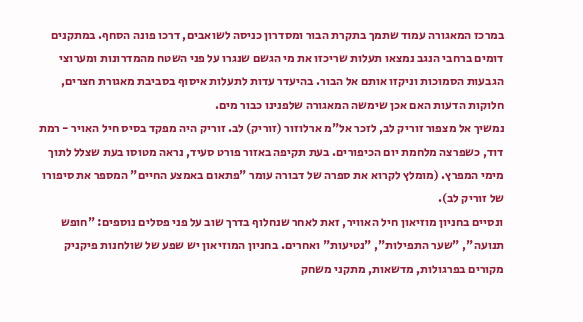במרכז המאגורה עמוד שתמך בתקרת הבור ומסדרון כניסה לשואבים, דרכו פונה הסחף. במתקנים דומים ברחבי הנגב נמצאו תעלות שריכזו את מי הגשם שנגרו על פני השטח מהמדרונות ומערוצי הגבעות הסמוכות וניקזו אותם אל הבור. בהיעדר עדות לתעלות איסוף בסביבת מאגורת חצרים, חלוקות הדעות האם אכן שימשה המאגורה שלפנינו כבור מים.
נמשיך אל מצפור זוריק לב, לזכר אל"מ ארלוזור (זוריק) לב. זוריק היה מפקד בסיס חיל האויר - רמת דוד, כשפרצה מלחמת יום הכיפורים. בעת תקיפה באזור פורט סעיד, נראה מטוסו בעת שצלל לתוך מימי המפרץ. (מומלץ לקרוא את ספרה של דבורה עומר "פתאום באמצע החיים" המספר את סיפורו של זוריק לב).
ונסיים בחניון מוזיאון חיל האוויר, זאת לאחר שנחלוף בדרך שוב על פני פסלים נוספים: "חופש תנועה", "שער התפילות", "נטיעות" ואחרים. בחניון המוזיאון יש שפע של שולחנות פיקניק מקורים בפרגולות, מדשאות, מתקני משחק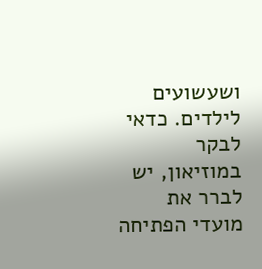ושעשועים לילדים. כדאי לבקר במוזיאון, יש לברר את מועדי הפתיחה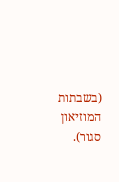(בשבתות המוזיאון סגור).